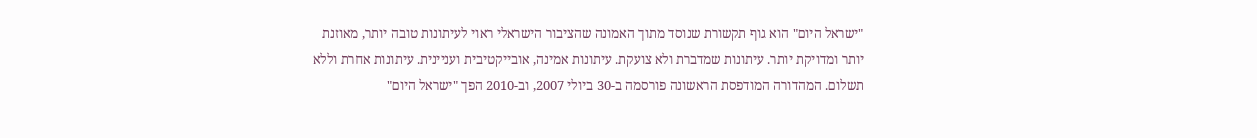"ישראל היום" הוא גוף תקשורת שנוסד מתוך האמונה שהציבור הישראלי ראוי לעיתונות טובה יותר, מאוזנת יותר ומדויקת יותר. עיתונות שמדברת ולא צועקת. עיתונות אמינה, אובייקטיבית ועניינית. עיתונות אחרת וללא תשלום. המהדורה המודפסת הראשונה פורסמה ב-30 ביולי 2007, וב-2010 הפך "ישראל היום"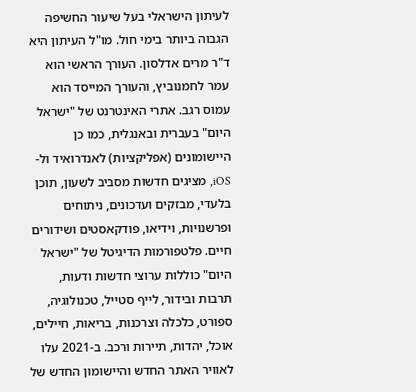לעיתון הישראלי בעל שיעור החשיפה הגבוה ביותר בימי חול. מו"ל העיתון היא ד"ר מרים אדלסון. העורך הראשי הוא עמר לחמנוביץ, והעורך המייסד הוא עמוס רגב. אתרי האינטרנט של "ישראל היום" בעברית ובאנגלית, כמו כן היישומונים (אפליקציות) לאנדרואיד ול-iOS, מציגים חדשות מסביב לשעון, תוכן בלעדי, מבזקים ועדכונים, ניתוחים ופרשנויות, וידיאו, פודקאסטים ושידורים חיים. פלטפורמות הדיגיטל של "ישראל היום" כוללות ערוצי חדשות ודעות, תרבות ובידור, לייף סטייל, טכנולוגיה, ספורט, כלכלה וצרכנות, בריאות, חיילים, אוכל, יהדות, תיירות ורכב. ב-2021 עלו לאוויר האתר החדש והיישומון החדש של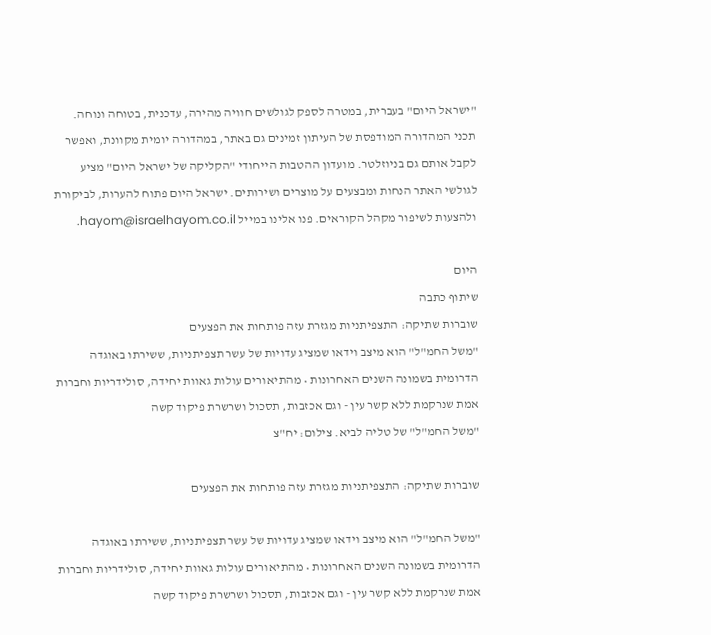"ישראל היום" בעברית, במטרה לספק לגולשים חוויה מהירה, עדכנית, בטוחה ונוחה. תכני המהדורה המודפסת של העיתון זמינים גם באתר, במהדורה יומית מקוונת, ואפשר לקבל אותם גם בניוזלטר. מועדון ההטבות הייחודי "הקליקה של ישראל היום" מציע לגולשי האתר הנחות ומבצעים על מוצרים ושירותים. ישראל היום פתוח להערות, לביקורת ולהצעות לשיפור מקהל הקוראים. פנו אלינו במייל hayom@israelhayom.co.il.

היום
שיתוף כתבה
שוברות שתיקה: התצפיתניות מגזרת עזה פותחות את הפצעים
"משל החמ"ל" הוא מיצב וידאו שמציג עדויות של עשר תצפיתניות, ששירתו באוגדה הדרומית בשמונה השנים האחרונות • מהתיאורים עולות גאוות יחידה, סולידריות וחברות אמת שנרקמת ללא קשר עין - וגם אכזבות, תסכול ושרשרת פיקוד קשה
"משל החמ"ל" של טליה לביא. צילום: יח"צ

שוברות שתיקה: התצפיתניות מגזרת עזה פותחות את הפצעים

"משל החמ"ל" הוא מיצב וידאו שמציג עדויות של עשר תצפיתניות, ששירתו באוגדה הדרומית בשמונה השנים האחרונות • מהתיאורים עולות גאוות יחידה, סולידריות וחברות אמת שנרקמת ללא קשר עין - וגם אכזבות, תסכול ושרשרת פיקוד קשה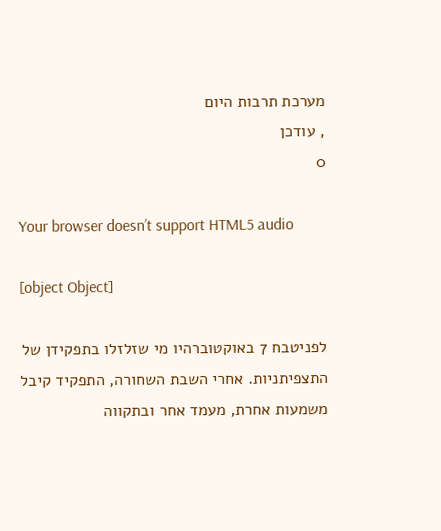מערכת תרבות היום
, עודכן
0

Your browser doesn’t support HTML5 audio

[object Object]

לפניטבח 7 באוקטוברהיו מי שזלזלו בתפקידן של התצפיתניות. אחרי השבת השחורה, התפקיד קיבל משמעות אחרת, מעמד אחר ובתקווה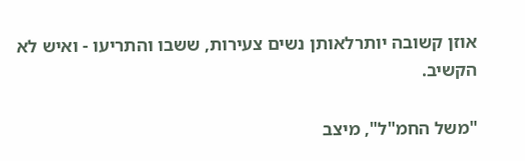אוזן קשובה יותרלאותן נשים צעירות, ששבו והתריעו - ואיש לא הקשיב.

"משל החמ"ל", מיצב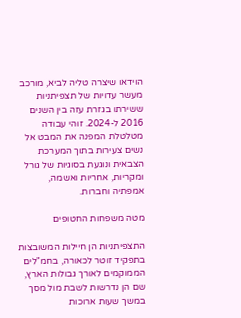הוידאו שיצרה טליה לביא, מורכב מעשר עדויות של תצפיתניות ששירתו בגזרת עזה בין השנים 2016 ל-2024. זוהי עבודה מטלטלת המפנה את המבט אל נשים צעירות בתוך המערכת הצבאית ונוגעת בסוגיות של גורל ומקריות, אחריות ואשמה, אמפתיה וחברות.

מטה משפחות החטופים

התצפיתניות הן חיילות המשובצות בתפקיד זוטר לכאורה, בחמ"לים הממוקמים לאורך גבולות הארץ, שם הן נדרשות לשבת מול מסך במשך שעות ארוכות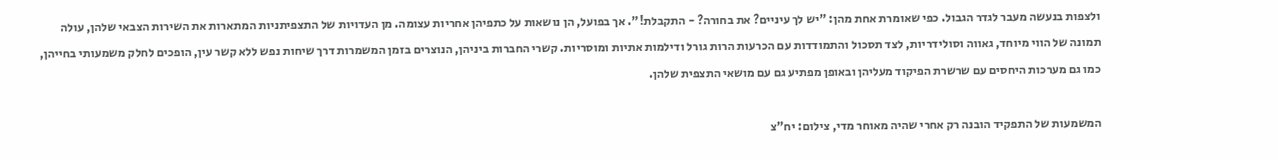ולצפות בנעשה מעבר לגדר הגבול. כפי שאומרת אחת מהן: "יש לך עיניים? את בחורה? - התקבלת!". אך בפועל, הן נושאות על כתפיהן אחריות עצומה. מן העדויות של התצפיתניות המתארות את השירות הצבאי שלהן, עולה תמונה של הווי מיוחד, גאווה וסולידריות, לצד תסכול והתמודדות עם הכרעות הרות גורל ודילמות אתיות ומוסריות. קשרי החברות ביניהן, הנוצרים בזמן המשמרות דרך שיחות נפש ללא קשר עין, הופכים לחלק משמעותי בחייהן, כמו גם מערכות היחסים עם שרשרת הפיקוד מעליהן ובאופן מפתיע גם עם מושאי התצפית שלהן.

המשמעות של התפקיד הובנה רק אחרי שהיה מאוחר מדי, צילום: יח"צ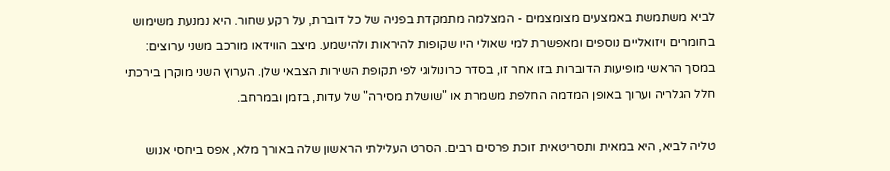לביא משתמשת באמצעים מצומצמים - המצלמה מתמקדת בפניה של כל דוברת, על רקע שחור. היא נמנעת משימוש בחומרים ויזואליים נוספים ומאפשרת למי שאולי היו שקופות להיראות ולהישמע. מיצב הווידאו מורכב משני ערוצים: במסך הראשי מופיעות הדוברות בזו אחר זו, בסדר כרונולוגי לפי תקופת השירות הצבאי שלן. הערוץ השני מוקרן בירכתי חלל הגלריה וערוך באופן המדמה החלפת משמרת או "שושלת מסירה" של עדות, בזמן ובמרחב.

טליה לביא, היא במאית ותסריטאית זוכת פרסים רבים. הסרט העלילתי הראשון שלה באורך מלא, אפס ביחסי אנוש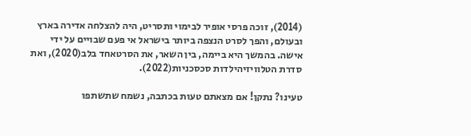(2014), זוכה פרסי אופיר לבימוי ותסריט, היה להצלחה אדירה בארץ ובעולם, והפך לסרט הנצפה ביותר בישראל אי פעם שבויים על ידי אישה. בהמשך היא ביימה, בין השאר, את הסרטאחד בלב(2020), ואת סדרת הטלוויזיהילדות סכסכניות(2022).

טעינו? נתקן! אם מצאתם טעות בכתבה, נשמח שתשתפו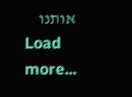אותנו
Load more...